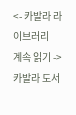<- 카발라 라이브러리
계속 읽기 ->
카발라 도서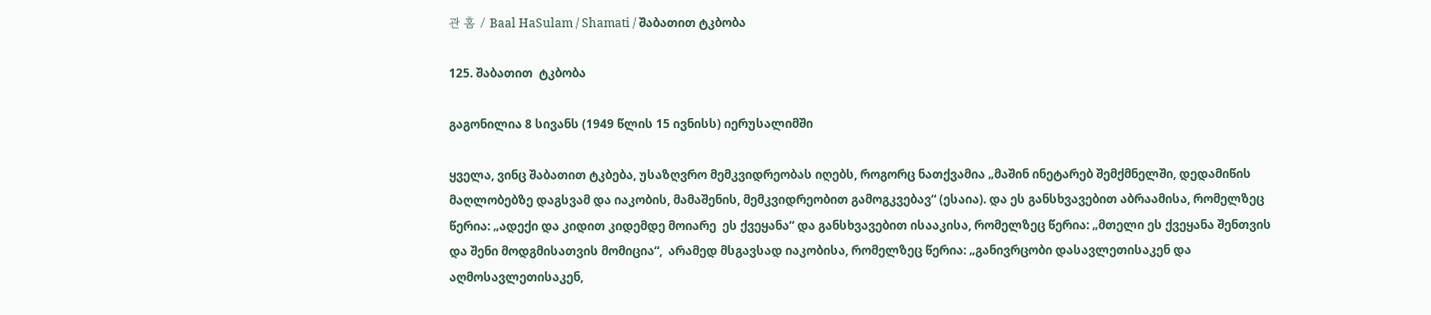관 홈 / Baal HaSulam / Shamati / შაბათით ტკბობა

125. შაბათით  ტკბობა

გაგონილია 8 სივანს (1949 წლის 15 ივნისს) იერუსალიმში

ყველა, ვინც შაბათით ტკბება, უსაზღვრო მემკვიდრეობას იღებს, როგორც ნათქვამია „მაშინ ინეტარებ შემქმნელში, დედამიწის მაღლობებზე დაგსვამ და იაკობის, მამაშენის, მემკვიდრეობით გამოგკვებავ“ (ესაია). და ეს განსხვავებით აბრაამისა, რომელზეც წერია: „ადექი და კიდით კიდემდე მოიარე  ეს ქვეყანა“ და განსხვავებით ისააკისა, რომელზეც წერია: „მთელი ეს ქვეყანა შენთვის და შენი მოდგმისათვის მომიცია“,  არამედ მსგავსად იაკობისა, რომელზეც წერია: „განივრცობი დასავლეთისაკენ და აღმოსავლეთისაკენ,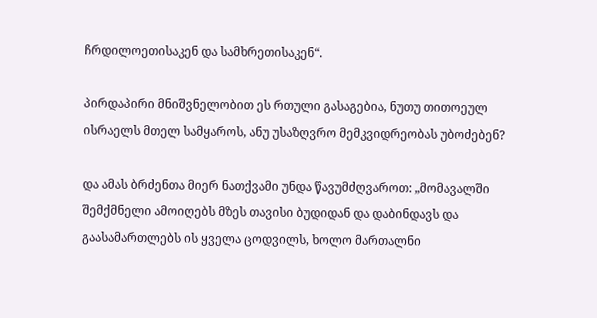ჩრდილოეთისაკენ და სამხრეთისაკენ“.

პირდაპირი მნიშვნელობით ეს რთული გასაგებია, ნუთუ თითოეულ ისრაელს მთელ სამყაროს, ანუ უსაზღვრო მემკვიდრეობას უბოძებენ?

და ამას ბრძენთა მიერ ნათქვამი უნდა წავუმძღვაროთ: „მომავალში შემქმნელი ამოიღებს მზეს თავისი ბუდიდან და დაბინდავს და გაასამართლებს ის ყველა ცოდვილს, ხოლო მართალნი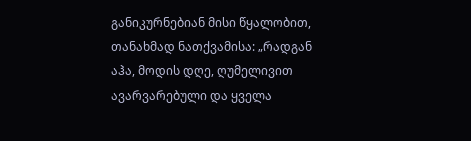განიკურნებიან მისი წყალობით, თანახმად ნათქვამისა: „რადგან აჰა, მოდის დღე, ღუმელივით ავარვარებული და ყველა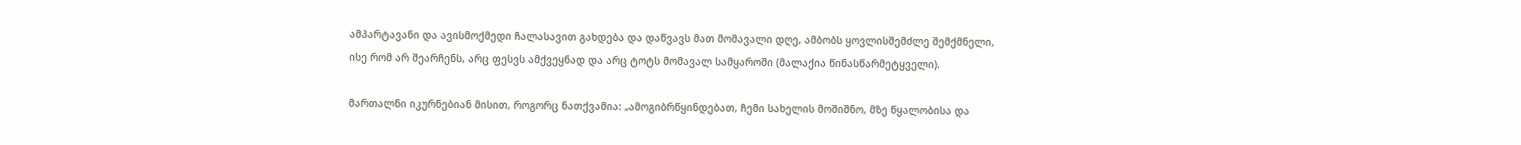ამპარტავანი და ავისმოქმედი ჩალასავით გახდება და დაწვავს მათ მომავალი დღე, ამბობს ყოვლისშემძლე შემქმნელი, ისე რომ არ შეარჩენს, არც ფესვს ამქვეყნად და არც ტოტს მომავალ სამყაროში (მალაქია წინასწარმეტყველი).

მართალნი იკურნებიან მისით, როგორც ნათქვამია: „ამოგიბრწყინდებათ, ჩემი სახელის მოშიშნო, მზე წყალობისა და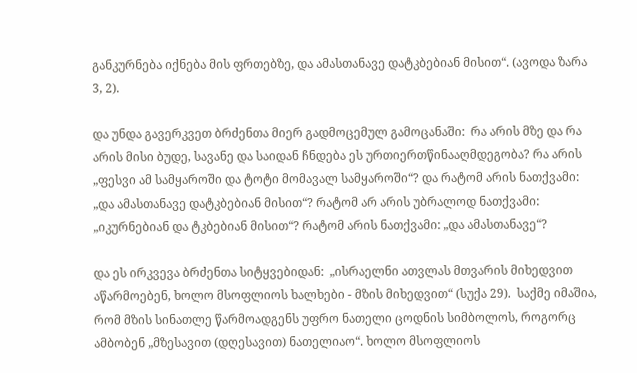განკურნება იქნება მის ფრთებზე, და ამასთანავე დატკბებიან მისით“. (ავოდა ზარა 3, 2).

და უნდა გავერკვეთ ბრძენთა მიერ გადმოცემულ გამოცანაში:  რა არის მზე და რა არის მისი ბუდე, სავანე და საიდან ჩნდება ეს ურთიერთწინააღმდეგობა? რა არის  „ფესვი ამ სამყაროში და ტოტი მომავალ სამყაროში“? და რატომ არის ნათქვამი: „და ამასთანავე დატკბებიან მისით“? რატომ არ არის უბრალოდ ნათქვამი: „იკურნებიან და ტკბებიან მისით“? რატომ არის ნათქვამი: „და ამასთანავე“?

და ეს ირკვევა ბრძენთა სიტყვებიდან:  „ისრაელნი ათვლას მთვარის მიხედვით აწარმოებენ, ხოლო მსოფლიოს ხალხები - მზის მიხედვით“ (სუქა 29).  საქმე იმაშია, რომ მზის სინათლე წარმოადგენს უფრო ნათელი ცოდნის სიმბოლოს, როგორც ამბობენ „მზესავით (დღესავით) ნათელიაო“. ხოლო მსოფლიოს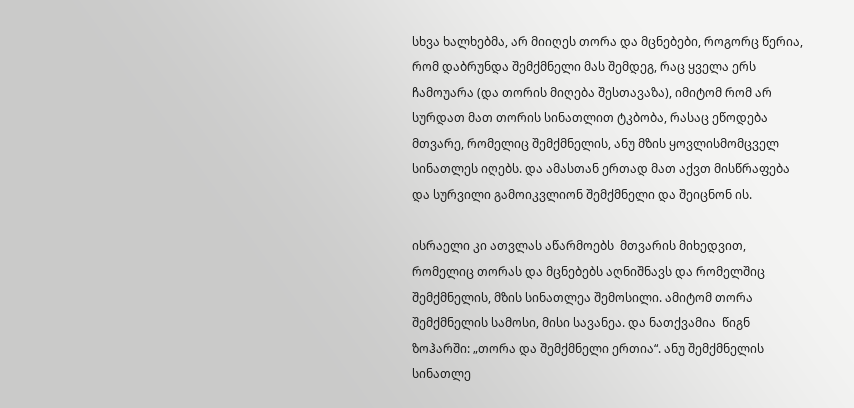სხვა ხალხებმა, არ მიიღეს თორა და მცნებები, როგორც წერია, რომ დაბრუნდა შემქმნელი მას შემდეგ, რაც ყველა ერს ჩამოუარა (და თორის მიღება შესთავაზა), იმიტომ რომ არ სურდათ მათ თორის სინათლით ტკბობა, რასაც ეწოდება მთვარე, რომელიც შემქმნელის, ანუ მზის ყოვლისმომცველ სინათლეს იღებს. და ამასთან ერთად მათ აქვთ მისწრაფება და სურვილი გამოიკვლიონ შემქმნელი და შეიცნონ ის.

ისრაელი კი ათვლას აწარმოებს  მთვარის მიხედვით, რომელიც თორას და მცნებებს აღნიშნავს და რომელშიც შემქმნელის, მზის სინათლეა შემოსილი. ამიტომ თორა შემქმნელის სამოსი, მისი სავანეა. და ნათქვამია  წიგნ ზოჰარში: „თორა და შემქმნელი ერთია“. ანუ შემქმნელის სინათლე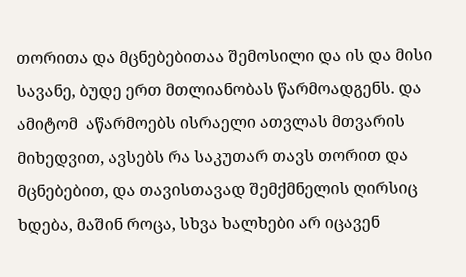თორითა და მცნებებითაა შემოსილი და ის და მისი სავანე, ბუდე ერთ მთლიანობას წარმოადგენს. და ამიტომ  აწარმოებს ისრაელი ათვლას მთვარის მიხედვით, ავსებს რა საკუთარ თავს თორით და მცნებებით, და თავისთავად შემქმნელის ღირსიც ხდება, მაშინ როცა, სხვა ხალხები არ იცავენ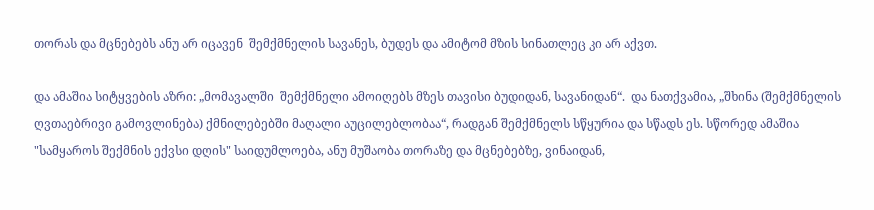თორას და მცნებებს ანუ არ იცავენ  შემქმნელის სავანეს, ბუდეს და ამიტომ მზის სინათლეც კი არ აქვთ.

და ამაშია სიტყვების აზრი: „მომავალში  შემქმნელი ამოიღებს მზეს თავისი ბუდიდან, სავანიდან“.  და ნათქვამია, „შხინა (შემქმნელის ღვთაებრივი გამოვლინება) ქმნილებებში მაღალი აუცილებლობაა“, რადგან შემქმნელს სწყურია და სწადს ეს. სწორედ ამაშია "სამყაროს შექმნის ექვსი დღის" საიდუმლოება, ანუ მუშაობა თორაზე და მცნებებზე, ვინაიდან,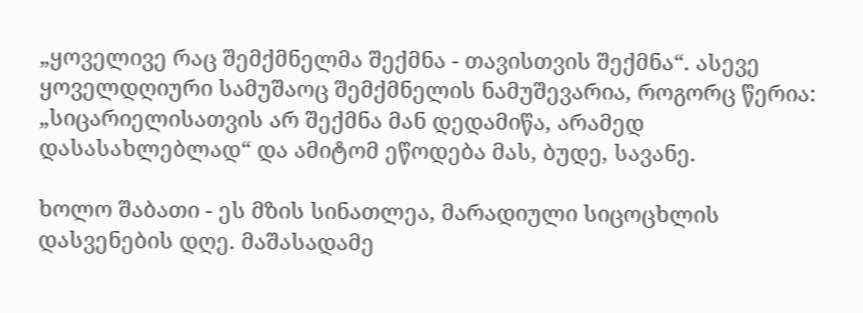„ყოველივე რაც შემქმნელმა შექმნა - თავისთვის შექმნა“. ასევე ყოველდღიური სამუშაოც შემქმნელის ნამუშევარია, როგორც წერია: „სიცარიელისათვის არ შექმნა მან დედამიწა, არამედ  დასასახლებლად“ და ამიტომ ეწოდება მას, ბუდე, სავანე.

ხოლო შაბათი - ეს მზის სინათლეა, მარადიული სიცოცხლის დასვენების დღე. მაშასადამე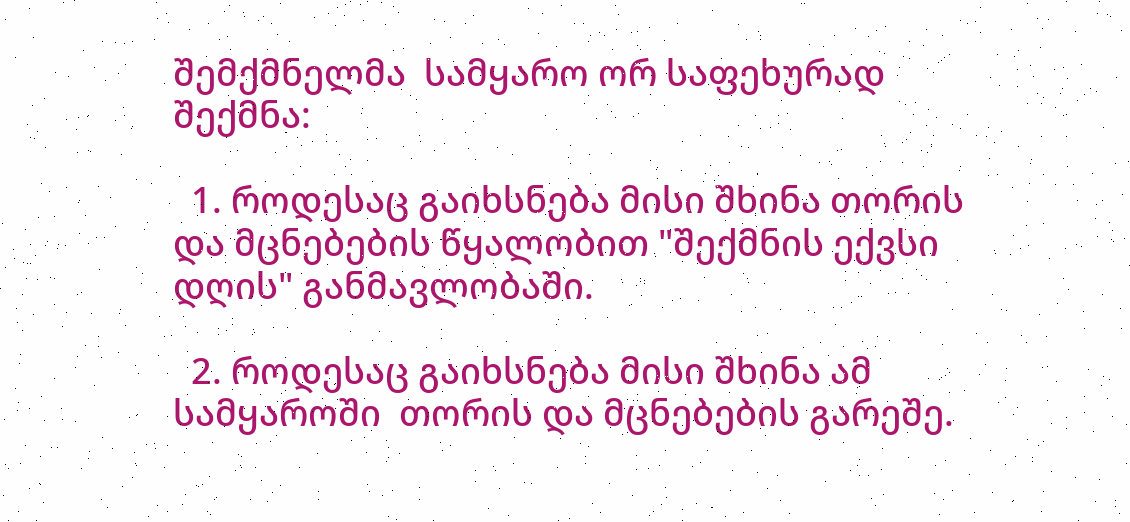შემქმნელმა  სამყარო ორ საფეხურად შექმნა:

  1. როდესაც გაიხსნება მისი შხინა თორის და მცნებების წყალობით "შექმნის ექვსი დღის" განმავლობაში.

  2. როდესაც გაიხსნება მისი შხინა ამ სამყაროში  თორის და მცნებების გარეშე.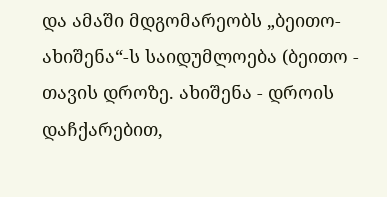და ამაში მდგომარეობს „ბეითო-ახიშენა“-ს საიდუმლოება (ბეითო - თავის დროზე. ახიშენა - დროის დაჩქარებით,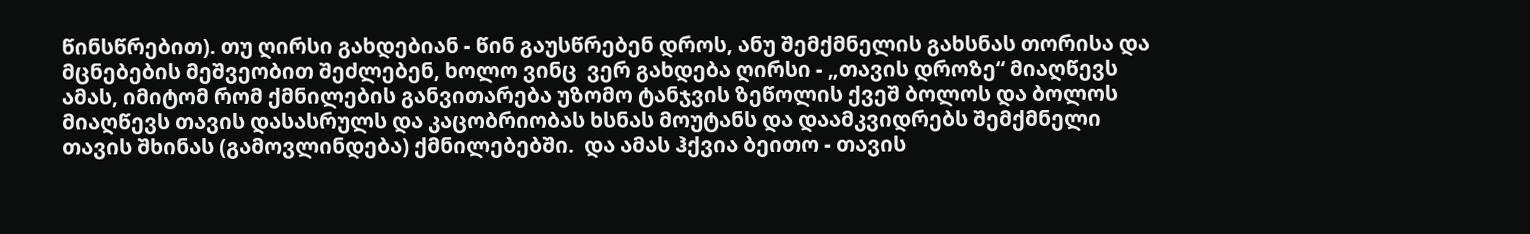წინსწრებით). თუ ღირსი გახდებიან - წინ გაუსწრებენ დროს, ანუ შემქმნელის გახსნას თორისა და მცნებების მეშვეობით შეძლებენ, ხოლო ვინც  ვერ გახდება ღირსი - „თავის დროზე“ მიაღწევს ამას, იმიტომ რომ ქმნილების განვითარება უზომო ტანჯვის ზეწოლის ქვეშ ბოლოს და ბოლოს მიაღწევს თავის დასასრულს და კაცობრიობას ხსნას მოუტანს და დაამკვიდრებს შემქმნელი თავის შხინას (გამოვლინდება) ქმნილებებში.  და ამას ჰქვია ბეითო - თავის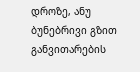დროზე, ანუ ბუნებრივი გზით განვითარების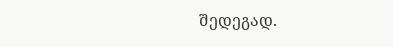შედეგად.